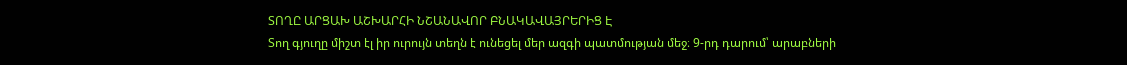ՏՈՂԸ ԱՐՑԱԽ ԱՇԽԱՐՀԻ ՆՇԱՆԱՎՈՐ ԲՆԱԿԱՎԱՅՐԵՐԻՑ Է
Տող գյուղը միշտ էլ իր ուրույն տեղն է ունեցել մեր ազգի պատմության մեջ։ 9-րդ դարում՝ արաբների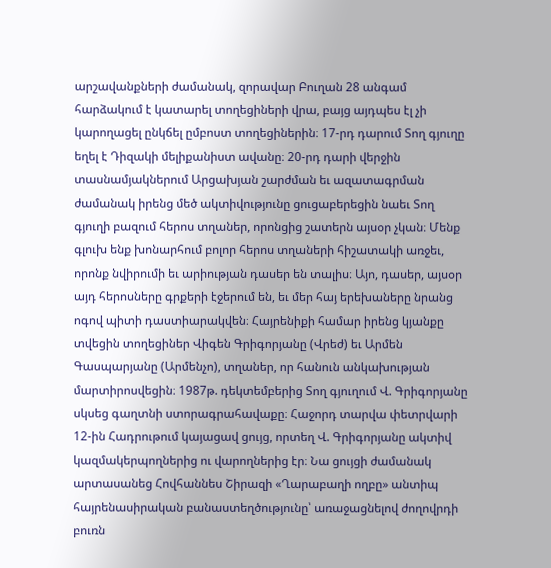արշավանքների ժամանակ, զորավար Բուղան 28 անգամ հարձակում է կատարել տողեցիների վրա, բայց այդպես էլ չի կարողացել ընկճել ըմբոստ տողեցիներին։ 17-րդ դարում Տող գյուղը եղել է Դիզակի մելիքանիստ ավանը։ 20-րդ դարի վերջին տասնամյակներում Արցախյան շարժման եւ ազատագրման ժամանակ իրենց մեծ ակտիվությունը ցուցաբերեցին նաեւ Տող գյուղի բազում հերոս տղաներ, որոնցից շատերն այսօր չկան։ Մենք գլուխ ենք խոնարհում բոլոր հերոս տղաների հիշատակի առջեւ, որոնք նվիրումի եւ արիության դասեր են տալիս։ Այո, դասեր, այսօր այդ հերոսները գրքերի էջերում են, եւ մեր հայ երեխաները նրանց ոգով պիտի դաստիարակվեն։ Հայրենիքի համար իրենց կյանքը տվեցին տողեցիներ Վիգեն Գրիգորյանը (Վրեժ) եւ Արմեն Գասպարյանը (Արմենչո), տղաներ, որ հանուն անկախության մարտիրոսվեցին։ 1987թ. դեկտեմբերից Տող գյուղում Վ. Գրիգորյանը սկսեց գաղտնի ստորագրահավաքը։ Հաջորդ տարվա փետրվարի 12-ին Հադրութում կայացավ ցույց, որտեղ Վ. Գրիգորյանը ակտիվ կազմակերպողներից ու վարողներից էր։ Նա ցույցի ժամանակ արտասանեց Հովհաննես Շիրազի «Ղարաբաղի ողբը» անտիպ հայրենասիրական բանաստեղծությունը՝ առաջացնելով ժողովրդի բուռն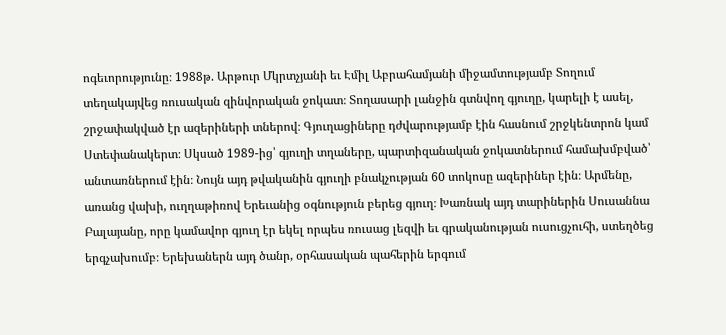ոգեւորությունը։ 1988թ. Արթուր Մկրտչյանի եւ Էմիլ Աբրահամյանի միջամտությամբ Տողում տեղակայվեց ռուսական զինվորական ջոկատ։ Տողասարի լանջին գտնվող գյուղը, կարելի է ասել, շրջափակված էր ազերիների տներով։ Գյուղացիները դժվարությամբ էին հասնում շրջկենտրոն կամ Ստեփանակերտ։ Սկսած 1989-ից՝ գյուղի տղաները, պարտիզանական ջոկատներում համախմբված՝ անտառներում էին։ Նույն այդ թվականին գյուղի բնակչության 60 տոկոսը ազերիներ էին։ Արմենը, առանց վախի, ուղղաթիռով Երեւանից օգնություն բերեց գյուղ։ Խառնակ այդ տարիներին Սուսաննա Բալայանը, որը կամավոր գյուղ էր եկել որպես ռուսաց լեզվի եւ գրականության ուսուցչուհի, ստեղծեց երգչախումբ։ Երեխաներն այդ ծանր, օրհասական պահերին երգում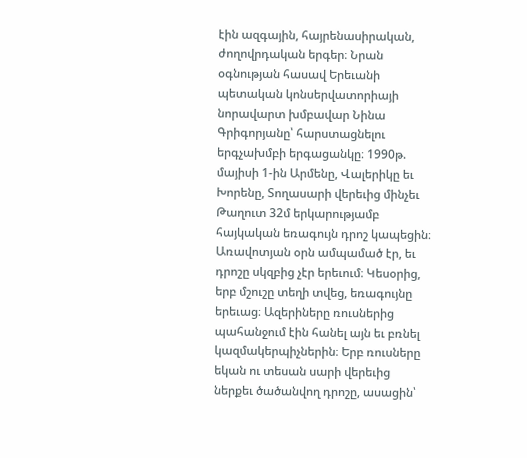էին ազգային, հայրենասիրական, ժողովրդական երգեր։ Նրան օգնության հասավ Երեւանի պետական կոնսերվատորիայի նորավարտ խմբավար Նինա Գրիգորյանը՝ հարստացնելու երգչախմբի երգացանկը։ 1990թ. մայիսի 1-ին Արմենը, Վալերիկը եւ Խորենը, Տողասարի վերեւից մինչեւ Թաղուտ 32մ երկարությամբ հայկական եռագույն դրոշ կապեցին։ Առավոտյան օրն ամպամած էր, եւ դրոշը սկզբից չէր երեւում։ Կեսօրից, երբ մշուշը տեղի տվեց, եռագույնը երեւաց։ Ազերիները ռուսներից պահանջում էին հանել այն եւ բռնել կազմակերպիչներին։ Երբ ռուսները եկան ու տեսան սարի վերեւից ներքեւ ծածանվող դրոշը, ասացին՝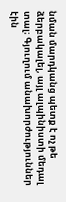նման մարդկանց պետք է ոչ թե ձերբակալել, այլ ալպինիստի մեդալ տալ։ Գյուղում անախորժություններ էին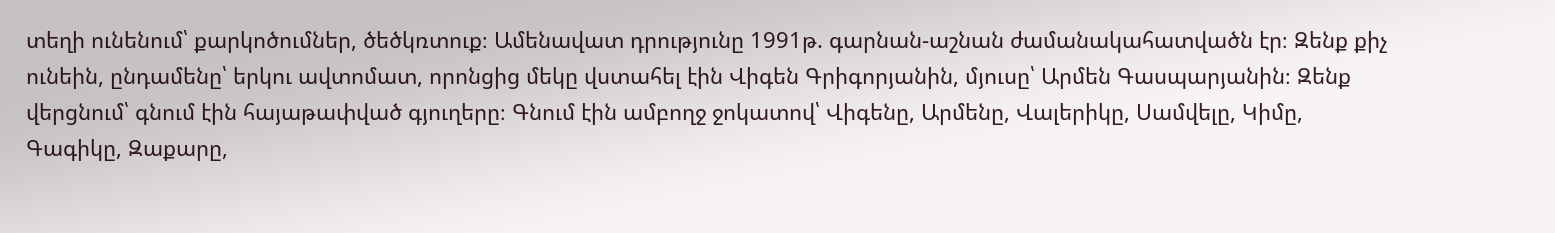տեղի ունենում՝ քարկոծումներ, ծեծկռտուք։ Ամենավատ դրությունը 1991թ. գարնան-աշնան ժամանակահատվածն էր։ Զենք քիչ ունեին, ընդամենը՝ երկու ավտոմատ, որոնցից մեկը վստահել էին Վիգեն Գրիգորյանին, մյուսը՝ Արմեն Գասպարյանին։ Զենք վերցնում՝ գնում էին հայաթափված գյուղերը։ Գնում էին ամբողջ ջոկատով՝ Վիգենը, Արմենը, Վալերիկը, Սամվելը, Կիմը, Գագիկը, Զաքարը,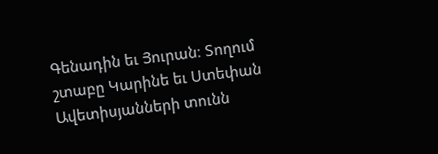Գենադին եւ Յուրան։ Տողում շտաբը Կարինե եւ Ստեփան Ավետիսյանների տունն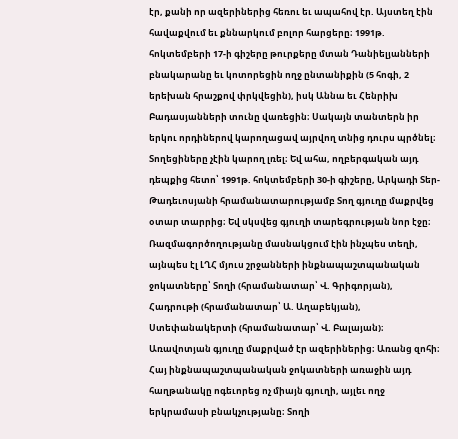էր, քանի որ ազերիներից հեռու եւ ապահով էր. Այստեղ էին հավաքվում եւ քննարկում բոլոր հարցերը։ 1991թ. հոկտեմբերի 17-ի գիշերը թուրքերը մտան Դանիելյանների բնակարանը եւ կոտորեցին ողջ ընտանիքին (5 հոգի, 2 երեխան հրաշքով փրկվեցին), իսկ Աննա եւ Հենրիխ Բադասյանների տունը վառեցին։ Սակայն տանտերն իր երկու որդիներով կարողացավ այրվող տնից դուրս պրծնել։ Տողեցիները չէին կարող լռել։ Եվ ահա, ողբերգական այդ դեպքից հետո՝ 1991թ. հոկտեմբերի 30-ի գիշերը, Արկադի Տեր-Թադեւոսյանի հրամանատարությամբ Տող գյուղը մաքրվեց օտար տարրից։ Եվ սկսվեց գյուղի տարեգրության նոր էջը։ Ռազմագործողությանը մասնակցում էին ինչպես տեղի, այնպես էլ ԼՂՀ մյուս շրջանների ինքնապաշտպանական ջոկատները՝ Տողի (հրամանատար՝ Վ. Գրիգորյան), Հադրութի (հրամանատար՝ Ա. Աղաբեկյան), Ստեփանակերտի (հրամանատար՝ Վ. Բալայան)։ Առավոտյան գյուղը մաքրված էր ազերիներից։ Առանց զոհի։ Հայ ինքնապաշտպանական ջոկատների առաջին այդ հաղթանակը ոգեւորեց ոչ միայն գյուղի, այլեւ ողջ երկրամասի բնակչությանը։ Տողի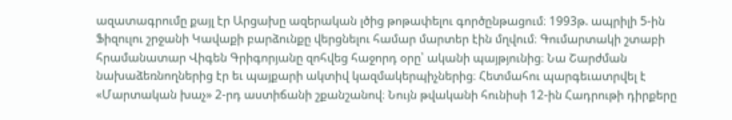ազատագրումը քայլ էր Արցախը ազերական լծից թոթափելու գործընթացում։ 1993թ. ապրիլի 5-ին Ֆիզուլու շրջանի Կավաքի բարձունքը վերցնելու համար մարտեր էին մղվում։ Գումարտակի շտաբի հրամանատար Վիգեն Գրիգորյանը զոհվեց հաջորդ օրը՝ ականի պայթյունից։ Նա Շարժման նախաձեռնողներից էր եւ պայքարի ակտիվ կազմակերպիչներից։ Հետմահու պարգեւատրվել է «Մարտական խաչ» 2-րդ աստիճանի շքանշանով։ Նույն թվականի հունիսի 12-ին Հադրութի դիրքերը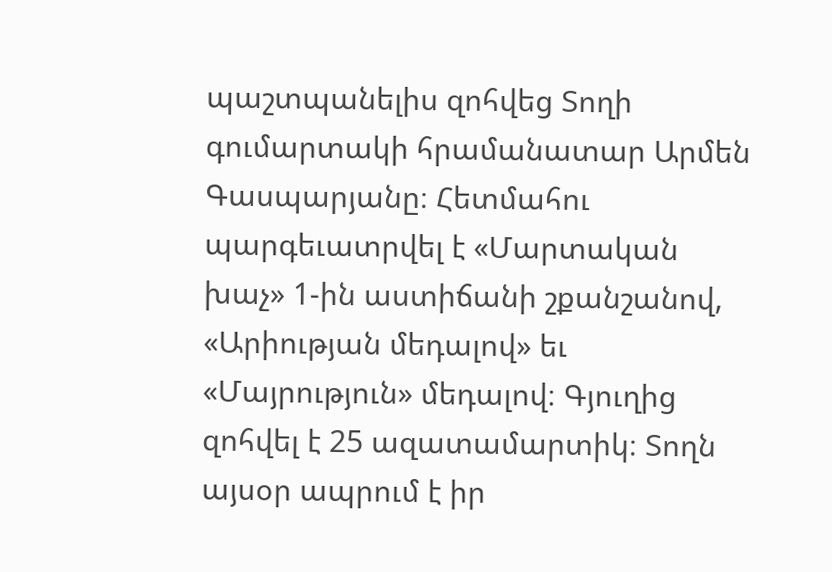պաշտպանելիս զոհվեց Տողի գումարտակի հրամանատար Արմեն Գասպարյանը։ Հետմահու պարգեւատրվել է «Մարտական խաչ» 1-ին աստիճանի շքանշանով, «Արիության մեդալով» եւ «Մայրություն» մեդալով։ Գյուղից զոհվել է 25 ազատամարտիկ։ Տողն այսօր ապրում է իր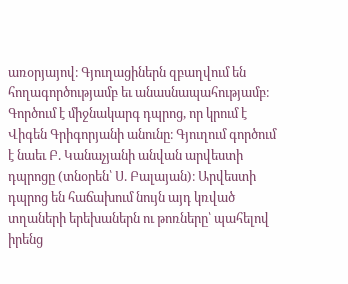առօրյայով։ Գյուղացիներն զբաղվում են հողագործությամբ եւ անասնապահությամբ։ Գործում է միջնակարգ դպրոց, որ կրում է Վիգեն Գրիգորյանի անունը։ Գյուղում գործում է նաեւ Բ. Կանաչյանի անվան արվեստի դպրոցը (տնօրեն՝ Ս. Բալայան)։ Արվեստի դպրոց են հաճախում նույն այդ կռված տղաների երեխաներն ու թոռները՝ պահելով իրենց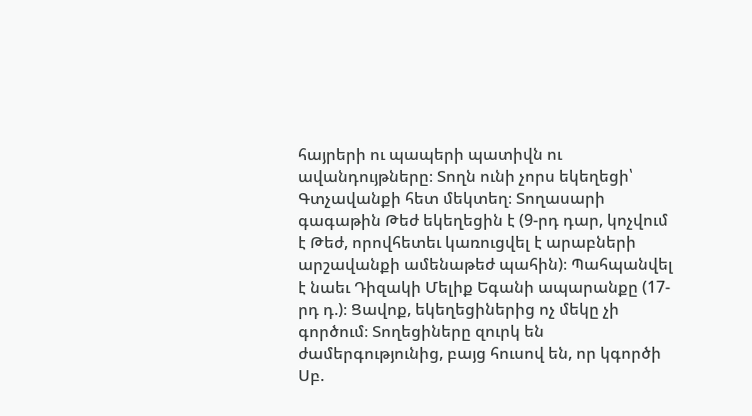հայրերի ու պապերի պատիվն ու ավանդույթները։ Տողն ունի չորս եկեղեցի՝ Գտչավանքի հետ մեկտեղ։ Տողասարի գագաթին Թեժ եկեղեցին է (9-րդ դար, կոչվում է Թեժ, որովհետեւ կառուցվել է արաբների արշավանքի ամենաթեժ պահին)։ Պահպանվել է նաեւ Դիզակի Մելիք Եգանի ապարանքը (17-րդ դ.)։ Ցավոք, եկեղեցիներից ոչ մեկը չի գործում։ Տողեցիները զուրկ են ժամերգությունից, բայց հուսով են, որ կգործի Սբ.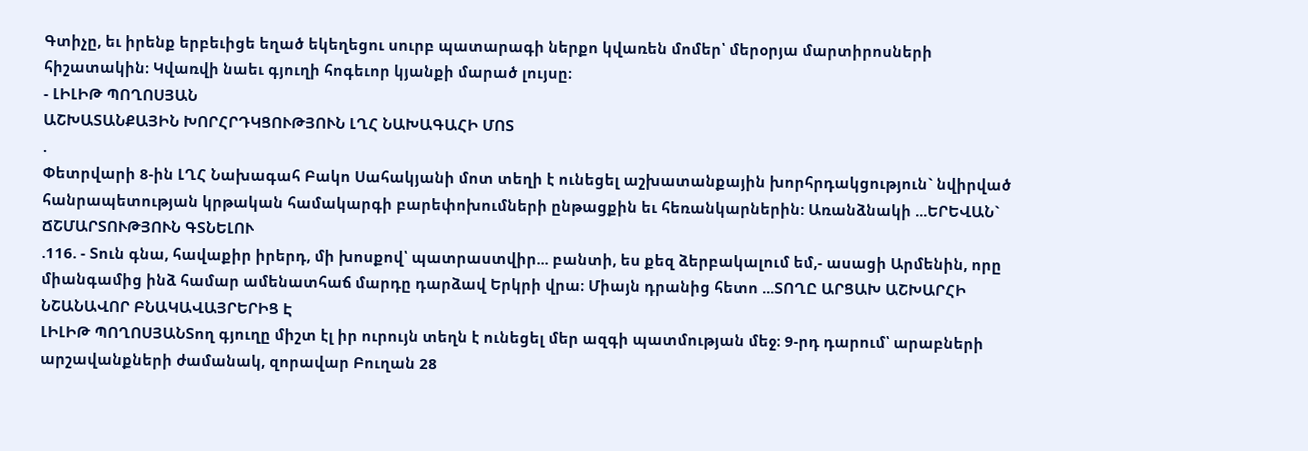Գտիչը, եւ իրենք երբեւիցե եղած եկեղեցու սուրբ պատարագի ներքո կվառեն մոմեր՝ մերօրյա մարտիրոսների հիշատակին։ Կվառվի նաեւ գյուղի հոգեւոր կյանքի մարած լույսը։
- ԼԻԼԻԹ ՊՈՂՈՍՅԱՆ
ԱՇԽԱՏԱՆՔԱՅԻՆ ԽՈՐՀՐԴԿՑՈՒԹՅՈՒՆ ԼՂՀ ՆԱԽԱԳԱՀԻ ՄՈՏ
.
Փետրվարի 8-ին ԼՂՀ Նախագահ Բակո Սահակյանի մոտ տեղի է ունեցել աշխատանքային խորհրդակցություն` նվիրված հանրապետության կրթական համակարգի բարեփոխումների ընթացքին եւ հեռանկարներին: Առանձնակի ...ԵՐԵՎԱՆ` ՃՇՄԱՐՏՈՒԹՅՈՒՆ ԳՏՆԵԼՈՒ
.116. - Տուն գնա, հավաքիր իրերդ, մի խոսքով՝ պատրաստվիր... բանտի, ես քեզ ձերբակալում եմ,- ասացի Արմենին, որը միանգամից ինձ համար ամենատհաճ մարդը դարձավ Երկրի վրա։ Միայն դրանից հետո ...ՏՈՂԸ ԱՐՑԱԽ ԱՇԽԱՐՀԻ ՆՇԱՆԱՎՈՐ ԲՆԱԿԱՎԱՅՐԵՐԻՑ Է
ԼԻԼԻԹ ՊՈՂՈՍՅԱՆՏող գյուղը միշտ էլ իր ուրույն տեղն է ունեցել մեր ազգի պատմության մեջ։ 9-րդ դարում՝ արաբների արշավանքների ժամանակ, զորավար Բուղան 28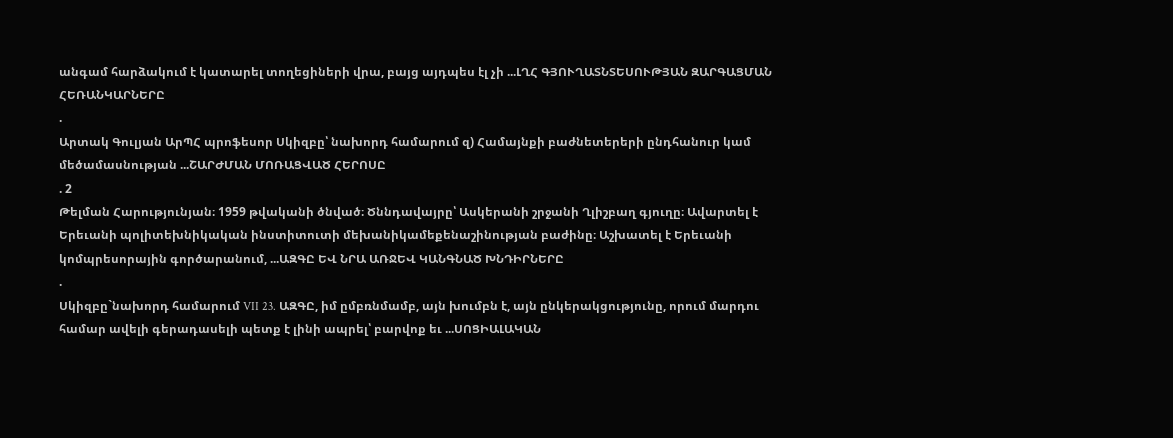անգամ հարձակում է կատարել տողեցիների վրա, բայց այդպես էլ չի ...ԼՂՀ ԳՅՈՒՂԱՏՆՏԵՍՈՒԹՅԱՆ ԶԱՐԳԱՑՄԱՆ ՀԵՌԱՆԿԱՐՆԵՐԸ
.
Արտակ Գուլյան ԱրՊՀ պրոֆեսոր Սկիզբը՝ նախորդ համարում զ) Համայնքի բաժնետերերի ընդհանուր կամ մեծամասնության ...ՇԱՐԺՄԱՆ ՄՈՌԱՑՎԱԾ ՀԵՐՈՍԸ
. 2
Թելման Հարությունյան։ 1959 թվականի ծնված։ Ծննդավայրը՝ Ասկերանի շրջանի Ղլիշբաղ գյուղը։ Ավարտել է Երեւանի պոլիտեխնիկական ինստիտուտի մեխանիկամեքենաշինության բաժինը։ Աշխատել է Երեւանի կոմպրեսորային գործարանում, ...ԱԶԳԸ ԵՎ ՆՐԱ ԱՌՋԵՎ ԿԱՆԳՆԱԾ ԽՆԴԻՐՆԵՐԸ
.
Սկիզբը`նախորդ համարում VII 23. ԱԶԳԸ, իմ ըմբռնմամբ, այն խումբն է, այն ընկերակցությունը, որում մարդու համար ավելի գերադասելի պետք է լինի ապրել՝ բարվոք եւ ...ՍՈՑԻԱԼԱԿԱՆ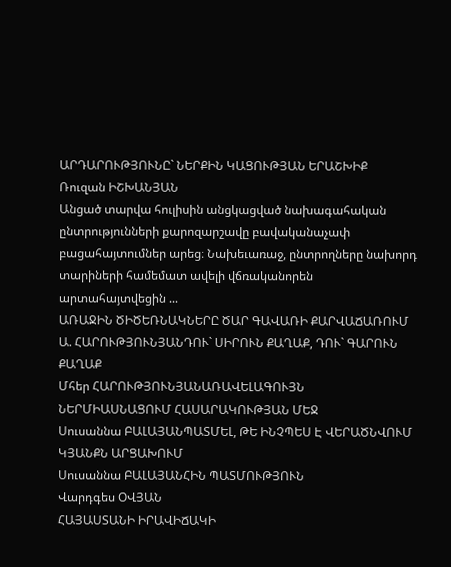ԱՐԴԱՐՈՒԹՅՈՒՆԸ` ՆԵՐՔԻՆ ԿԱՑՈՒԹՅԱՆ ԵՐԱՇԽԻՔ
Ռուզան ԻՇԽԱՆՅԱՆ
Անցած տարվա հուլիսին անցկացված նախագահական ընտրությունների քարոզարշավը բավականաչափ բացահայտումներ արեց։ Նախեւառաջ, ընտրողները նախորդ տարիների համեմատ ավելի վճռականորեն արտահայտվեցին ...
ԱՌԱՋԻՆ ԾԻԾԵՌՆԱԿՆԵՐԸ ԾԱՐ ԳԱՎԱՌԻ ՔԱՐՎԱՃԱՌՈՒՄ
Ա. ՀԱՐՈՒԹՅՈՒՆՅԱՆԴՈՒ` ՍԻՐՈՒՆ ՔԱՂԱՔ, ԴՈՒ` ԳԱՐՈՒՆ ՔԱՂԱՔ
Մհեր ՀԱՐՈՒԹՅՈՒՆՅԱՆԱՌԱՎԵԼԱԳՈՒՅՆ ՆԵՐՄԻԱՍՆԱՑՈՒՄ ՀԱՍԱՐԱԿՈՒԹՅԱՆ ՄԵՋ
Սուսաննա ԲԱԼԱՅԱՆՊԱՏՄԵԼ, ԹԵ ԻՆՉՊԵՍ Է ՎԵՐԱԾՆՎՈՒՄ ԿՅԱՆՔՆ ԱՐՑԱԽՈՒՄ
Սուսաննա ԲԱԼԱՅԱՆՀԻՆ ՊԱՏՄՈՒԹՅՈՒՆ
Վարդգես ՕՎՅԱՆ
ՀԱՅԱՍՏԱՆԻ ԻՐԱՎԻՃԱԿԻ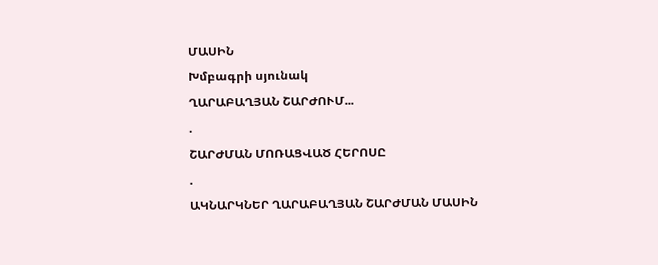ՄԱՍԻՆ
Խմբագրի սյունակ
ՂԱՐԱԲԱՂՅԱՆ ՇԱՐԺՈՒՄ...
.
ՇԱՐԺՄԱՆ ՄՈՌԱՑՎԱԾ ՀԵՐՈՍԸ
.
ԱԿՆԱՐԿՆԵՐ ՂԱՐԱԲԱՂՅԱՆ ՇԱՐԺՄԱՆ ՄԱՍԻՆ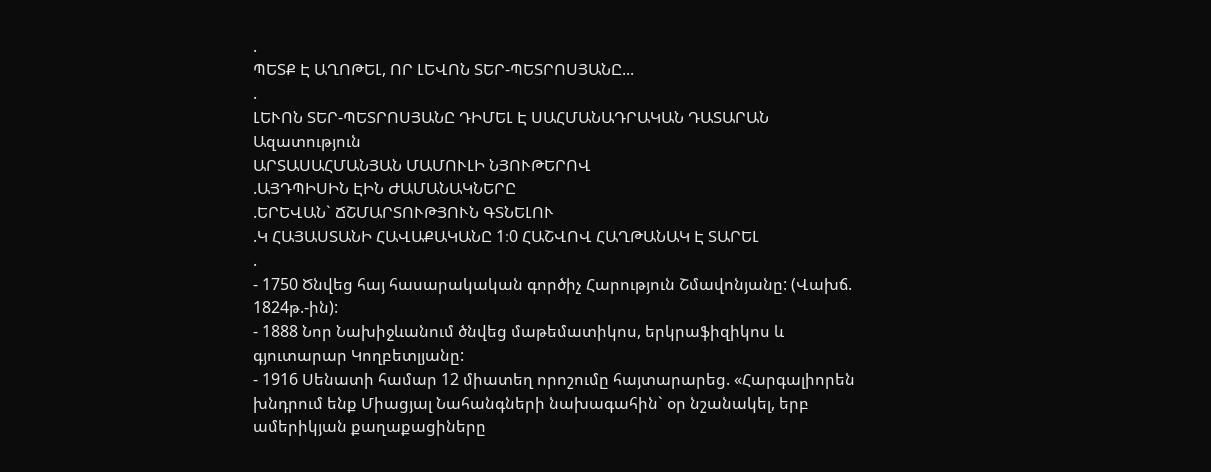.
ՊԵՏՔ Է ԱՂՈԹԵԼ, ՈՐ ԼԵՎՈՆ ՏԵՐ-ՊԵՏՐՈՍՅԱՆԸ...
.
ԼԵՒՈՆ ՏԵՐ-ՊԵՏՐՈՍՅԱՆԸ ԴԻՄԵԼ Է ՍԱՀՄԱՆԱԴՐԱԿԱՆ ԴԱՏԱՐԱՆ
Ազատություն
ԱՐՏԱՍԱՀՄԱՆՅԱՆ ՄԱՄՈՒԼԻ ՆՅՈՒԹԵՐՈՎ
.ԱՅԴՊԻՍԻՆ ԷԻՆ ԺԱՄԱՆԱԿՆԵՐԸ
.ԵՐԵՎԱՆ` ՃՇՄԱՐՏՈՒԹՅՈՒՆ ԳՏՆԵԼՈՒ
.Կ ՀԱՅԱՍՏԱՆԻ ՀԱՎԱՔԱԿԱՆԸ 1։0 ՀԱՇՎՈՎ ՀԱՂԹԱՆԱԿ Է ՏԱՐԵԼ
.
- 1750 Ծնվեց հայ հասարակական գործիչ Հարություն Շմավոնյանը: (Վախճ. 1824թ.-ին):
- 1888 Նոր Նախիջևանում ծնվեց մաթեմատիկոս, երկրաֆիզիկոս և գյուտարար Կողբետլյանը:
- 1916 Սենատի համար 12 միատեղ որոշումը հայտարարեց. «Հարգալիորեն խնդրում ենք Միացյալ Նահանգների նախագահին` օր նշանակել, երբ ամերիկյան քաղաքացիները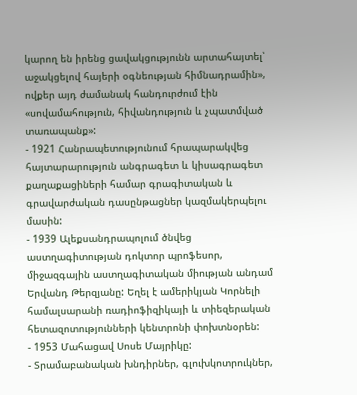կարող են իրենց ցավակցությունն արտահայտել՝ աջակցելով հայերի օգնեության հիմնադրամին», ովքեր այդ ժամանակ հանդուրժում էին «սովամահություն, հիվանդություն և չպատմված տառապանք»:
- 1921 Հանրապետությունում հրապարակվեց հայտարարություն անգրագետ և կիսագրագետ քաղաքացիների համար գրագիտական և գրավարժական դասընթացներ կազմակերպելու մասին:
- 1939 Ալեքսանդրապոլում ծնվեց աստղագիտության դոկտոր պրոֆեսոր, միջազգային աստղագիտական միության անդամ Երվանդ Թերզյանը: Եղել է ամերիկյան Կորնելի համալսարանի ռադիոֆիզիկայի և տիեզերական հետազոտությունների կենտրոնի փոխտնօրեն:
- 1953 Մահացավ Սոսե Մայրիկը:
- Տրամաբանական խնդիրներ, գլուխկոտրուկներ,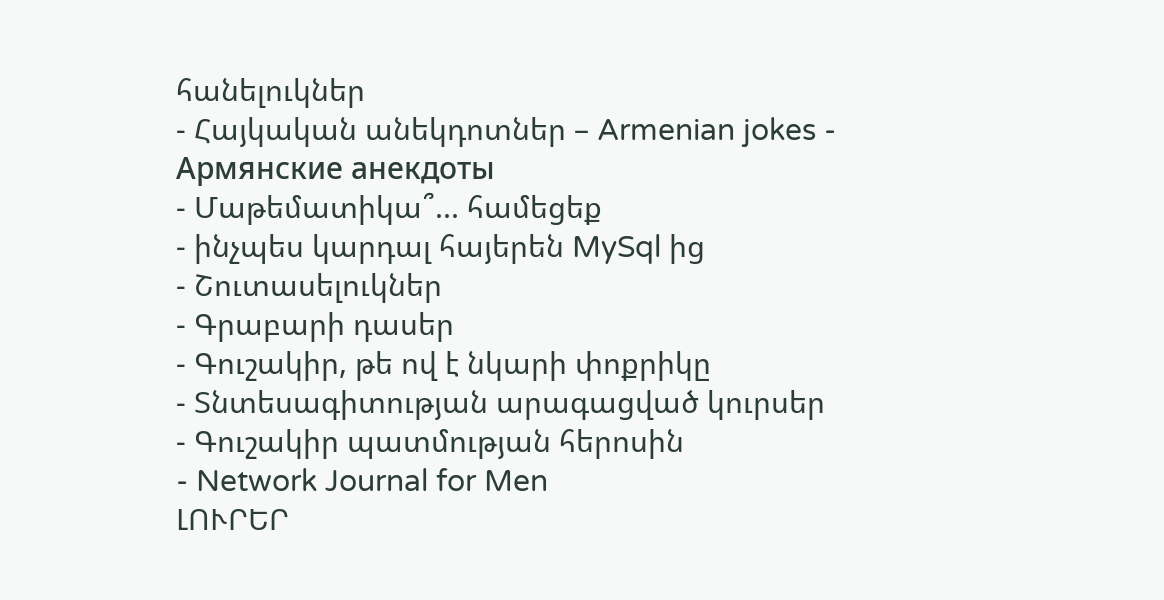հանելուկներ
- Հայկական անեկդոտներ – Armenian jokes - Армянские анекдоты
- Մաթեմատիկա՞... համեցեք
- ինչպես կարդալ հայերեն MySql ից
- Շուտասելուկներ
- Գրաբարի դասեր
- Գուշակիր, թե ով է նկարի փոքրիկը
- Տնտեսագիտության արագացված կուրսեր
- Գուշակիր պատմության հերոսին
- Network Journal for Men
ԼՈՒՐԵՐ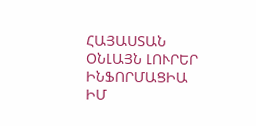ՀԱՅԱՍՏԱՆ
ՕՆԼԱՅՆ ԼՈՒՐԵՐ
ԻՆՖՈՐՄԱՑԻԱ
ԻՄ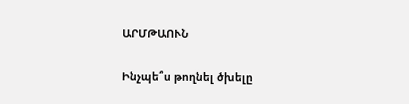ԱՐՄԹԱՈՒՆ

Ինչպե՞ս թողնել ծխելը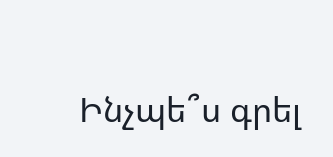Ինչպե՞ս գրել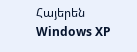Հայերեն Windows XP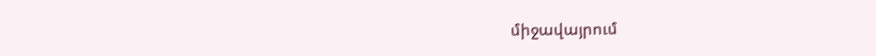միջավայրում